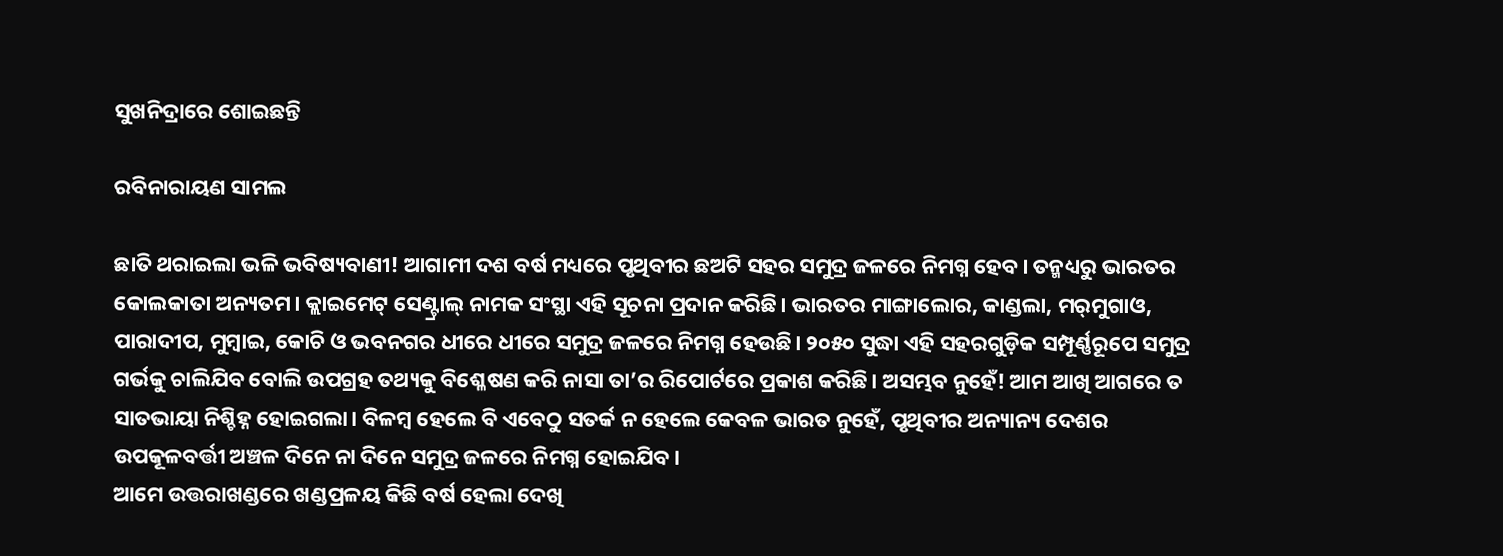ସୁଖନିଦ୍ରାରେ ଶୋଇଛନ୍ତି

ରବିନାରାୟଣ ସାମଲ

ଛାତି ଥରାଇଲା ଭଳି ଭବିଷ୍ୟବାଣୀ! ଆଗାମୀ ଦଶ ବର୍ଷ ମଧ୍ୟରେ ପୃଥିବୀର ଛଅଟି ସହର ସମୁଦ୍ର ଜଳରେ ନିମଗ୍ନ ହେବ। ତନ୍ମଧ୍ୟରୁ ଭାରତର କୋଲକାତା ଅନ୍ୟତମ। କ୍ଲାଇମେଟ୍‌ ସେଣ୍ଟ୍ରାଲ୍‌ ନାମକ ସଂସ୍ଥା ଏହି ସୂଚନା ପ୍ରଦାନ କରିଛି। ଭାରତର ମାଙ୍ଗାଲୋର, କାଣ୍ଡଲା, ମର୍‌ମୁଗାଓ, ପାରାଦୀପ, ମୁମ୍ବାଇ, କୋଚି ଓ ଭବନଗର ଧୀରେ ଧୀରେ ସମୁଦ୍ର ଜଳରେ ନିମଗ୍ନ ହେଉଛି। ୨୦୫୦ ସୁଦ୍ଧା ଏହି ସହରଗୁଡ଼ିକ ସମ୍ପୂର୍ଣ୍ଣରୂପେ ସମୁଦ୍ର ଗର୍ଭକୁ ଚାଲିଯିବ ବୋଲି ଉପଗ୍ରହ ତଥ୍ୟକୁ ବିଶ୍ଳେଷଣ କରି ନାସା ତା’ର ରିପୋର୍ଟରେ ପ୍ରକାଶ କରିଛି। ଅସମ୍ଭବ ନୁହେଁ! ଆମ ଆଖି ଆଗରେ ତ ସାତଭାୟା ନିଶ୍ଚିହ୍ନ ହୋଇଗଲା। ବିଳମ୍ବ ହେଲେ ବି ଏବେଠୁ ସତର୍କ ନ ହେଲେ କେବଳ ଭାରତ ନୁହେଁ, ପୃଥିବୀର ଅନ୍ୟାନ୍ୟ ଦେଶର ଉପକୂଳବର୍ତ୍ତୀ ଅଞ୍ଚଳ ଦିନେ ନା ଦିନେ ସମୁଦ୍ର ଜଳରେ ନିମଗ୍ନ ହୋଇଯିବ।
ଆମେ ଉତ୍ତରାଖଣ୍ଡରେ ଖଣ୍ଡପ୍ରଳୟ କିଛି ବର୍ଷ ହେଲା ଦେଖି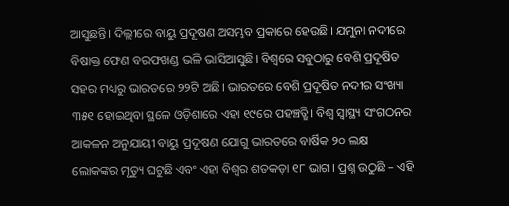ଆସୁଛନ୍ତି। ଦିଲ୍ଲୀରେ ବାୟୁ ପ୍ରଦୂଷଣ ଅସମ୍ଭବ ପ୍ରକାରେ ହେଉଛି। ଯମୁନା ନଦୀରେ ବିଷାକ୍ତ ଫେଣ ବରଫଖଣ୍ଡ ଭଳି ଭାସିଆସୁଛି। ବିଶ୍ୱରେ ସବୁଠାରୁ ବେଶି ପ୍ରଦୂଷିତ ସହର ମଧ୍ୟରୁ ଭାରତରେ ୨୨ଟି ଅଛି। ଭାରତରେ ବେଶି ପ୍ରଦୂଷିତ ନଦୀର ସଂଖ୍ୟା ୩୫୧ ହୋଇଥିବା ସ୍ଥଳେ ଓଡ଼ିଶାରେ ଏହା ୧୯ରେ ପହଞ୍ଚତ୍ଛି। ବିଶ୍ୱ ସ୍ବାସ୍ଥ୍ୟ ସଂଗଠନର ଆକଳନ ଅନୁଯାୟୀ ବାୟୁ ପ୍ରଦୂଷଣ ଯୋଗୁ ଭାରତରେ ବାର୍ଷିକ ୨୦ ଲକ୍ଷ ଲୋକଙ୍କର ମୃତ୍ୟୁ ଘଟୁଛି ଏବଂ ଏହା ବିଶ୍ୱର ଶତକଡ଼ା ୧୮ ଭାଗ। ପ୍ରଶ୍ନ ଉଠୁଛି – ଏହି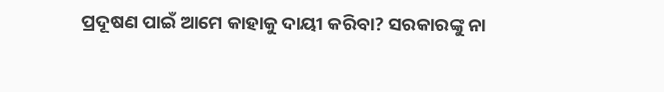ପ୍ରଦୂଷଣ ପାଇଁ ଆମେ କାହାକୁ ଦାୟୀ କରିବା? ସରକାରଙ୍କୁ ନା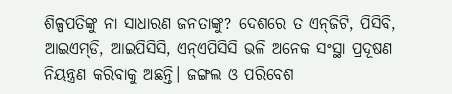ଶିଳ୍ପପତିଙ୍କୁ ନା ସାଧାରଣ ଜନତାଙ୍କୁ? ଦେଶରେ ତ ଏନ୍‌ଜିଟି, ପିସିବି, ଆଇଏମ୍‌ଡି, ଆଇପିସିସି, ଏନ୍‌ଏପିସିସି ଭଳି ଅନେକ ସଂସ୍ଥା ପ୍ରଦୂଷଣ ନିୟନ୍ତ୍ରଣ କରିବାକୁ ଅଛନ୍ତି। ଜଙ୍ଗଲ ଓ ପରିବେଶ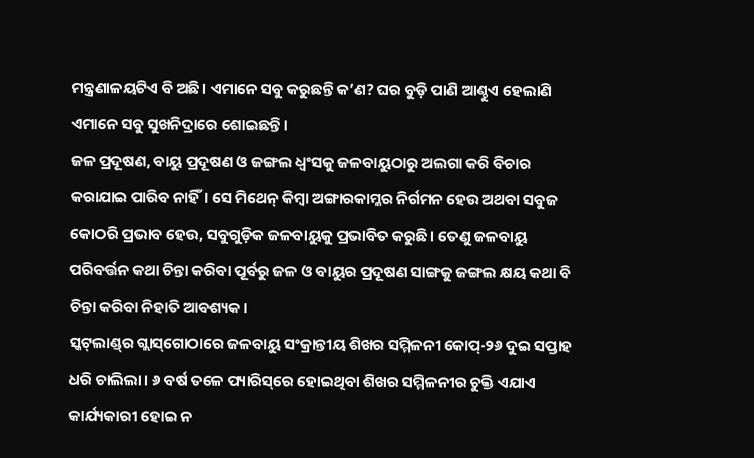ମନ୍ତ୍ରଣାଳୟଟିଏ ବି ଅଛି। ଏମାନେ ସବୁ କରୁଛନ୍ତି କ’ଣ? ଘର ବୁଡ଼ି ପାଣି ଆଣ୍ଠୁଏ ହେଲାଣି ଏମାନେ ସବୁ ସୁଖନିଦ୍ରାରେ ଶୋଇଛନ୍ତି।
ଜଳ ପ୍ରଦୂଷଣ, ବାୟୁ ପ୍ରଦୂଷଣ ଓ ଜଙ୍ଗଲ ଧ୍ୱଂସକୁ ଜଳବାୟୁଠାରୁ ଅଲଗା କରି ବିଚାର କରାଯାଇ ପାରିବ ନାହିଁ। ସେ ମିଥେନ୍‌ କିମ୍ବା ଅଙ୍ଗାରକାମ୍ଳର ନିର୍ଗମନ ହେଉ ଅଥବା ସବୁଜ କୋଠରି ପ୍ରଭାବ ହେଉ, ସବୁଗୁଡ଼ିକ ଜଳବାୟୁକୁ ପ୍ରଭାବିତ କରୁଛି। ତେଣୁ ଜଳବାୟୁ ପରିବର୍ତ୍ତନ କଥା ଚିନ୍ତା କରିବା ପୂର୍ବରୁ ଜଳ ଓ ବାୟୁର ପ୍ରଦୂଷଣ ସାଙ୍ଗକୁ ଜଙ୍ଗଲ କ୍ଷୟ କଥା ବି ଚିନ୍ତା କରିବା ନିହାତି ଆବଶ୍ୟକ।
ସ୍କଟ୍‌ଲାଣ୍ଡ୍‌ର ଗ୍ଲାସ୍‌ଗୋଠାରେ ଜଳବାୟୁ ସଂକ୍ରାନ୍ତୀୟ ଶିଖର ସମ୍ମିଳନୀ କୋପ୍‌-୨୬ ଦୁଇ ସପ୍ତାହ ଧରି ଚାଲିଲା। ୬ ବର୍ଷ ତଳେ ପ୍ୟାରିସ୍‌ରେ ହୋଇଥିବା ଶିଖର ସମ୍ମିଳନୀର ଚୁକ୍ତି ଏଯାଏ କାର୍ଯ୍ୟକାରୀ ହୋଇ ନ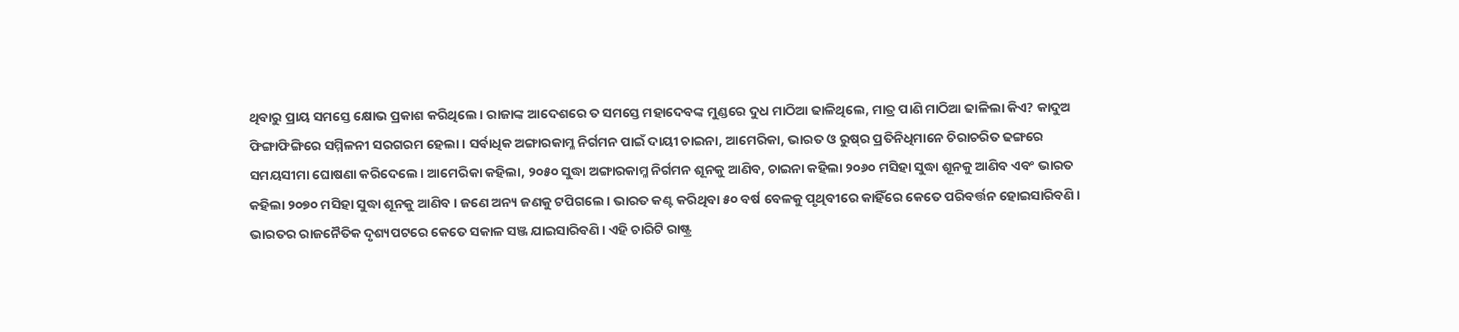ଥିବାରୁ ପ୍ରାୟ ସମସ୍ତେ କ୍ଷୋଭ ପ୍ରକାଶ କରିଥିଲେ। ରାଜାଙ୍କ ଆଦେଶରେ ତ ସମସ୍ତେ ମହାଦେବଙ୍କ ମୁଣ୍ଡରେ ଦୁଧ ମାଠିଆ ଢାଳିଥିଲେ, ମାତ୍ର ପାଣି ମାଠିଆ ଢାଳିଲା କିଏ? କାଦୁଅ ଫିଙ୍ଗାଫିଙ୍ଗିରେ ସମ୍ମିଳନୀ ସରଗରମ ହେଲା। ସର୍ବାଧିକ ଅଙ୍ଗାରକାମ୍ଳ ନିର୍ଗମନ ପାଇଁ ଦାୟୀ ଚାଇନା, ଆମେରିକା, ଭାରତ ଓ ରୁଷ୍‌ର ପ୍ରତିନିଧିମାନେ ଚିରାଚରିତ ଢଙ୍ଗରେ ସମୟସୀମା ଘୋଷଣା କରିଦେଲେ। ଆମେରିକା କହିଲା, ୨୦୫୦ ସୁଦ୍ଧା ଅଙ୍ଗାରକାମ୍ଳ ନିର୍ଗମନ ଶୂନକୁ ଆଣିବ, ଚାଇନା କହିଲା ୨୦୬୦ ମସିହା ସୁଦ୍ଧା ଶୂନକୁ ଆଣିବ ଏବଂ ଭାରତ କହିଲା ୨୦୭୦ ମସିହା ସୁଦ୍ଧା ଶୂନକୁ ଆଣିବ। ଜଣେ ଅନ୍ୟ ଜଣକୁ ଟପିଗଲେ। ଭାରତ କଣ୍ଟ କରିଥିବା ୫୦ ବର୍ଷ ବେଳକୁ ପୃଥିବୀରେ କାହିଁରେ କେତେ ପରିବର୍ତ୍ତନ ହୋଇସାରିବଣି। ଭାରତର ରାଜନୈତିକ ଦୃଶ୍ୟପଟରେ କେତେ ସକାଳ ସଞ୍ଜ ଯାଇସାରିବଣି। ଏହି ଚାରିଟି ରାଷ୍ଟ୍ର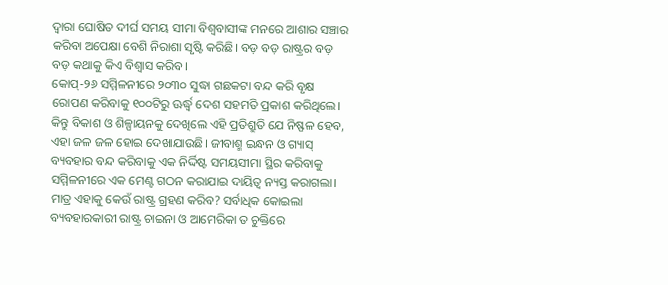ଦ୍ୱାରା ଘୋଷିତ ଦୀର୍ଘ ସମୟ ସୀମା ବିଶ୍ୱବାସୀଙ୍କ ମନରେ ଆଶାର ସଞ୍ଚାର କରିବା ଅପେକ୍ଷା ବେଶି ନିରାଶା ସୃଷ୍ଟି କରିଛି। ବଡ଼ ବଡ଼ ରାଷ୍ଟ୍ରର ବଡ଼ ବଡ଼ କଥାକୁ କିଏ ବିଶ୍ୱାସ କରିବ।
କୋପ୍‌-୨୬ ସମ୍ମିଳନୀରେ ୨୦୩୦ ସୁଦ୍ଧା ଗଛକଟା ବନ୍ଦ କରି ବୃକ୍ଷ ରୋପଣ କରିବାକୁ ୧୦୦ଟିରୁ ଊର୍ଦ୍ଧ୍ୱ ଦେଶ ସହମତି ପ୍ରକାଶ କରିଥିଲେ। କିନ୍ତୁ ବିକାଶ ଓ ଶିଳ୍ପାୟନକୁ ଦେଖିଲେ ଏହି ପ୍ରତିଶ୍ରୁତି ଯେ ନିଷ୍ଫଳ ହେବ, ଏହା ଜଳ ଜଳ ହୋଇ ଦେଖାଯାଉଛି। ଜୀବାଶ୍ମ ଇନ୍ଧନ ଓ ଗ୍ୟାସ୍‌ ବ୍ୟବହାର ବନ୍ଦ କରିବାକୁ ଏକ ନିର୍ଦ୍ଦିଷ୍ଟ ସମୟସୀମା ସ୍ଥିର କରିବାକୁ ସମ୍ମିଳନୀରେ ଏକ ମେଣ୍ଟ ଗଠନ କରାଯାଇ ଦାୟିତ୍ୱ ନ୍ୟସ୍ତ କରାଗଲା। ମାତ୍ର ଏହାକୁ କେଉଁ ରାଷ୍ଟ୍ର ଗ୍ରହଣ କରିବ? ସର୍ବାଧିକ କୋଇଲା ବ୍ୟବହାରକାରୀ ରାଷ୍ଟ୍ର ଚାଇନା ଓ ଆମେରିକା ତ ଚୁକ୍ତିରେ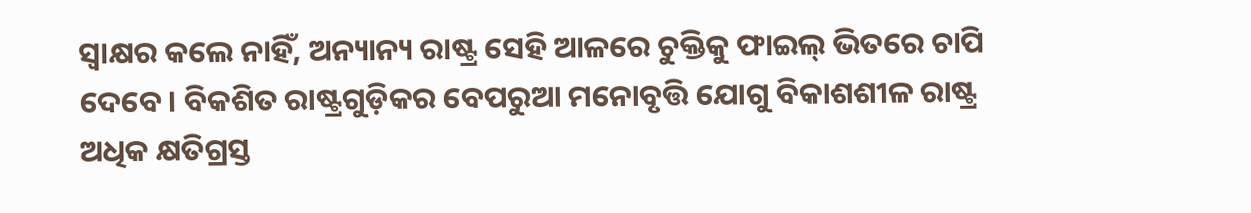ସ୍ବାକ୍ଷର କଲେ ନାହିଁ, ଅନ୍ୟାନ୍ୟ ରାଷ୍ଟ୍ର ସେହି ଆଳରେ ଚୁକ୍ତିକୁ ଫାଇଲ୍‌ ଭିତରେ ଚାପି ଦେବେ। ବିକଶିତ ରାଷ୍ଟ୍ରଗୁଡ଼ିକର ବେପରୁଆ ମନୋବୃତ୍ତି ଯୋଗୁ ବିକାଶଶୀଳ ରାଷ୍ଟ୍ର ଅଧିକ କ୍ଷତିଗ୍ରସ୍ତ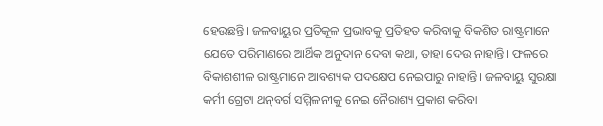ହେଉଛନ୍ତି। ଜଳବାୟୁର ପ୍ରତିକୂଳ ପ୍ରଭାବକୁ ପ୍ରତିହତ କରିବାକୁ ବିକଶିତ ରାଷ୍ଟ୍ରମାନେ ଯେତେ ପରିମାଣରେ ଆର୍ଥିକ ଅନୁଦାନ ଦେବା କଥା, ତାହା ଦେଉ ନାହାନ୍ତି। ଫଳରେ ବିକାଶଶୀଳ ରାଷ୍ଟ୍ରମାନେ ଆବଶ୍ୟକ ପଦକ୍ଷେପ ନେଇପାରୁ ନାହାନ୍ତି। ଜଳବାୟୁ ସୁରକ୍ଷା କର୍ମୀ ଗ୍ରେଟା ଥନ୍‌ବର୍ଗ ସମ୍ମିଳନୀକୁ ନେଇ ନୈରାଶ୍ୟ ପ୍ରକାଶ କରିବା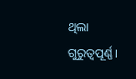ଥିଲା ଗୁରୁତ୍ୱପୂର୍ଣ୍ଣ।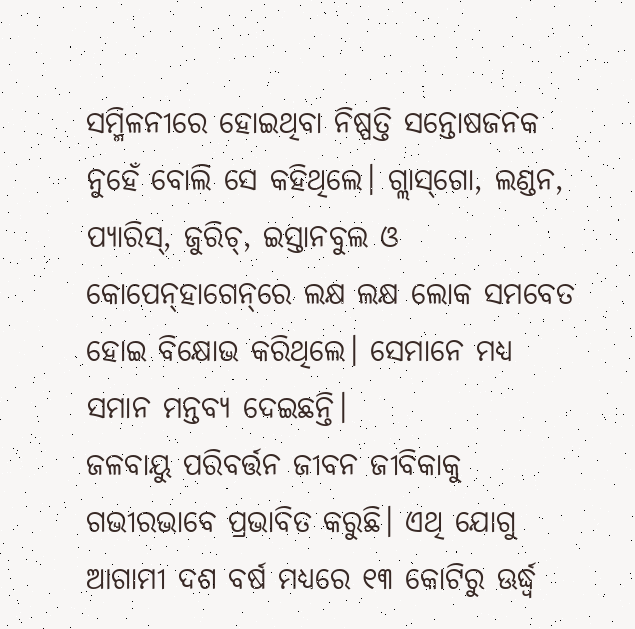ସମ୍ମିଳନୀରେ ହୋଇଥିବା ନିଷ୍ପତ୍ତି ସନ୍ତୋଷଜନକ ନୁହେଁ ବୋଲି ସେ କହିଥିଲେ। ଗ୍ଲାସ୍‌ଗୋ, ଲଣ୍ଡନ, ପ୍ୟାରିସ୍‌, ଜୁରିଚ୍‌, ଇସ୍ତାନବୁଲ ଓ କୋପେନ୍‌ହାଗେନ୍‌ରେ ଲକ୍ଷ ଲକ୍ଷ ଲୋକ ସମବେତ ହୋଇ ବିକ୍ଷୋଭ କରିଥିଲେ। ସେମାନେ ମଧ୍ୟ ସମାନ ମନ୍ତବ୍ୟ ଦେଇଛନ୍ତି।
ଜଳବାୟୁ ପରିବର୍ତ୍ତନ ଜୀବନ ଜୀବିକାକୁ ଗଭୀରଭାବେ ପ୍ରଭାବିତ କରୁଛି। ଏଥି ଯୋଗୁ ଆଗାମୀ ଦଶ ବର୍ଷ ମଧ୍ୟରେ ୧୩ କୋଟିରୁ ଊର୍ଦ୍ଧ୍ୱ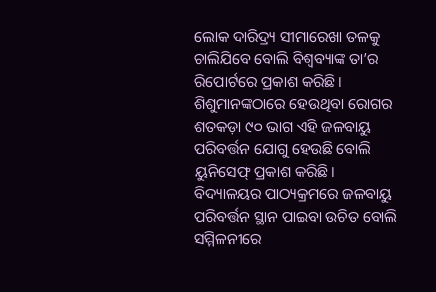ଲୋକ ଦାରିଦ୍ର୍ୟ ସୀମାରେଖା ତଳକୁ ଚାଲିଯିବେ ବୋଲି ବିଶ୍ୱବ୍ୟାଙ୍କ ତା’ର ରିପୋର୍ଟରେ ପ୍ରକାଶ କରିଛି। ଶିଶୁମାନଙ୍କଠାରେ ହେଉଥିବା ରୋଗର ଶତକଡ଼ା ୯୦ ଭାଗ ଏହି ଜଳବାୟୁ ପରିବର୍ତ୍ତନ ଯୋଗୁ ହେଉଛି ବୋଲି ୟୁନିସେଫ୍‌ ପ୍ରକାଶ କରିଛି।
ବିଦ୍ୟାଳୟର ପାଠ୍ୟକ୍ରମରେ ଜଳବାୟୁ ପରିବର୍ତ୍ତନ ସ୍ଥାନ ପାଇବା ଉଚିତ ବୋଲି ସମ୍ମିଳନୀରେ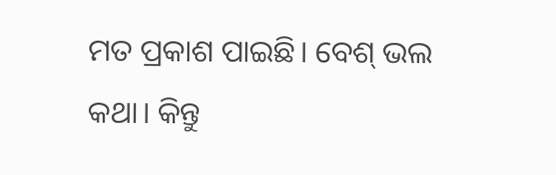ମତ ପ୍ରକାଶ ପାଇଛି। ବେଶ୍‌ ଭଲ କଥା। କିନ୍ତୁ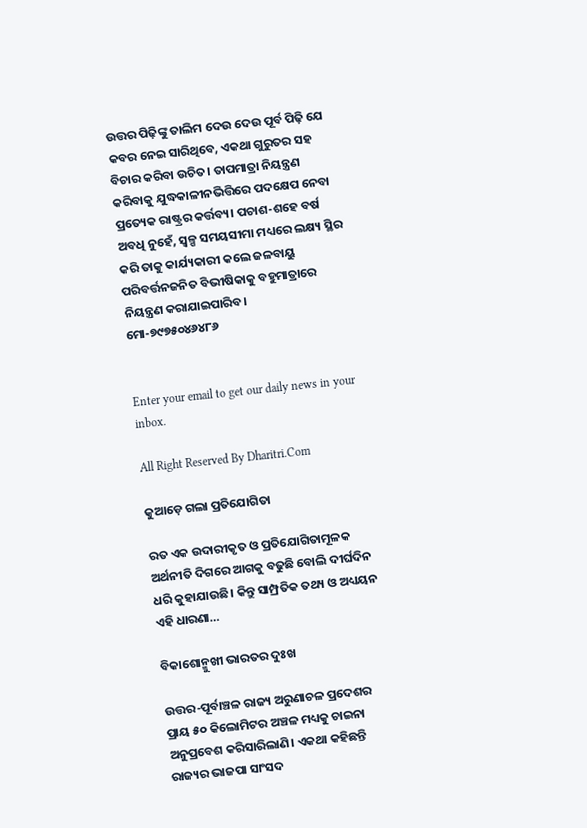ଉତ୍ତର ପିଢ଼ିଙ୍କୁ ତାଲିମ ଦେଉ ଦେଉ ପୂର୍ବ ପିଢ଼ି ଯେ କବର ନେଇ ସାରିଥିବେ, ଏକଥା ଗୁରୁତର ସହ ବିଚାର କରିବା ଉଚିତ। ତାପମାତ୍ରା ନିୟନ୍ତ୍ରଣ କରିବାକୁ ଯୁଦ୍ଧକାଳୀନଭିତ୍ତିରେ ପଦକ୍ଷେପ ନେବା ପ୍ରତ୍ୟେକ ରାଷ୍ଟ୍ରର କର୍ତ୍ତବ୍ୟ। ପଚାଶ-ଶହେ ବର୍ଷ ଅବଧି ନୁହେଁ, ସ୍ବଳ୍ପ ସମୟସୀମା ମଧ୍ୟରେ ଲକ୍ଷ୍ୟ ସ୍ଥିର କରି ତାକୁ କାର୍ଯ୍ୟକାରୀ କଲେ ଜଳବାୟୁ ପରିବର୍ତ୍ତନଜନିତ ବିଭୀଷିକାକୁ ବହୁମାତ୍ରାରେ ନିୟନ୍ତ୍ରଣ କରାଯାଇପାରିବ।
ମୋ-୭୯୭୫୦୪୬୪୮୬


Enter your email to get our daily news in your inbox.

All Right Reserved By Dharitri.Com

କୁଆଡ଼େ ଗଲା ପ୍ରତିଯୋଗିତା

ରତ ଏକ ଉଦାରୀକୃତ ଓ ପ୍ରତିଯୋଗିତାମୂଳକ ଅର୍ଥନୀତି ଦିଗରେ ଆଗକୁ ବଢୁଛି ବୋଲି ଦୀର୍ଘଦିନ ଧରି କୁହାଯାଉଛି। କିନ୍ତୁ ସାମ୍ପ୍ରତିକ ତଥ୍ୟ ଓ ଅଧ୍ୟୟନ ଏହି ଧାରଣା…

ବିକାଶୋନ୍ମୁଖୀ ଭାରତର ଦୁଃଖ

ଉତ୍ତର-ପୂର୍ବାଞ୍ଚଳ ରାଜ୍ୟ ଅରୁଣାଚଳ ପ୍ରଦେଶର ପ୍ରାୟ ୫୦ କିଲୋମିଟର ଅଞ୍ଚଳ ମଧ୍ୟକୁ ଚାଇନା ଅନୁପ୍ରବେଶ କରିସାରିଲାଣି। ଏକଥା କହିଛନ୍ତି ରାଜ୍ୟର ଭାଜପା ସାଂସଦ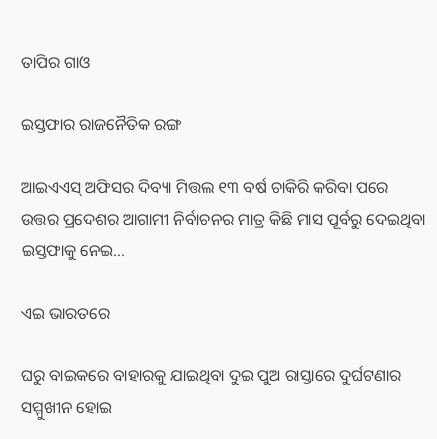ତାପିର ଗାଓ

ଇସ୍ତଫାର ରାଜନୈତିକ ରଙ୍ଗ

ଆଇଏଏସ୍‌ ଅଫିସର ଦିବ୍ୟା ମିତ୍ତଲ ୧୩ ବର୍ଷ ଚାକିରି କରିବା ପରେ ଉତ୍ତର ପ୍ରଦେଶର ଆଗାମୀ ନିର୍ବାଚନର ମାତ୍ର କିଛି ମାସ ପୂର୍ବରୁ ଦେଇଥିବା ଇସ୍ତଫାକୁ ନେଇ…

ଏଇ ଭାରତରେ

ଘରୁ ବାଇକରେ ବାହାରକୁ ଯାଇଥିବା ଦୁଇ ପୁଅ ରାସ୍ତାରେ ଦୁର୍ଘଟଣାର ସମ୍ମୁଖୀନ ହୋଇ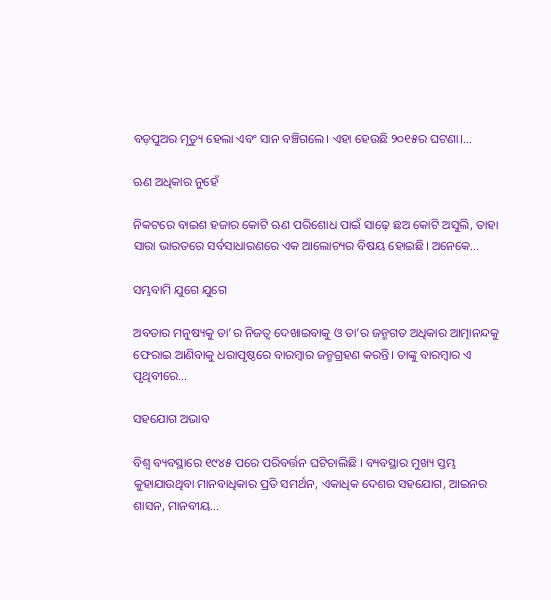ବଡ଼ପୁଅର ମୃତ୍ୟୁ ହେଲା ଏବଂ ସାନ ବଞ୍ଚିଗଲେ। ଏହା ହେଉଛି ୨୦୧୫ର ଘଟଣା।…

ଋଣ ଅଧିକାର ନୁହେଁ

ନିକଟରେ ବାଇଶ ହଜାର କୋଟି ଋଣ ପରିଶୋଧ ପାଇଁ ସାଢ଼େ ଛଅ କୋଟି ଅସୁଲି, ତାହା ସାରା ଭାରତରେ ସର୍ବସାଧାରଣରେ ଏକ ଆଲୋଚ୍ୟର ବିଷୟ ହୋଇଛି। ଅନେକେ…

ସମ୍ଭବାମି ଯୁଗେ ଯୁଗେ

ଅବତାର ମନୁଷ୍ୟକୁ ତା’ର ନିଜତ୍ୱ ଦେଖାଇବାକୁ ଓ ତା’ର ଜନ୍ମଗତ ଅଧିକାର ଆତ୍ମାନନ୍ଦକୁ ଫେରାଇ ଆଣିବାକୁ ଧରାପୃଷ୍ଠରେ ବାରମ୍ବାର ଜନ୍ମଗ୍ରହଣ କରନ୍ତି। ତାଙ୍କୁ ବାରମ୍ବାର ଏ ପୃଥିବୀରେ…

ସହଯୋଗ ଅଭାବ

ବିଶ୍ୱ ବ୍ୟବସ୍ଥାରେ ୧୯୪୫ ପରେ ପରିବର୍ତ୍ତନ ଘଟିଚାଲିଛି । ବ୍ୟବସ୍ଥାର ମୁଖ୍ୟ ସ୍ତମ୍ଭ କୁହାଯାଉଥିବା ମାନବାଧିକାର ପ୍ରତି ସମର୍ଥନ, ଏକାଧିକ ଦେଶର ସହଯୋଗ, ଆଇନର ଶାସନ, ମାନବୀୟ…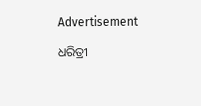Advertisement

ଧରିତ୍ରୀ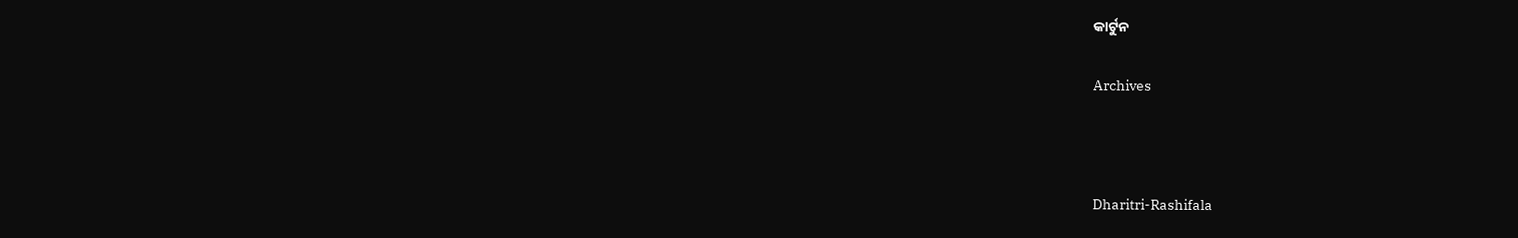କାର୍ଟୁନ

Archives



Dharitri-Rashifala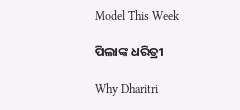Model This Week

ପିଲାଙ୍କ ଧରିତ୍ରୀ

Why Dharitri